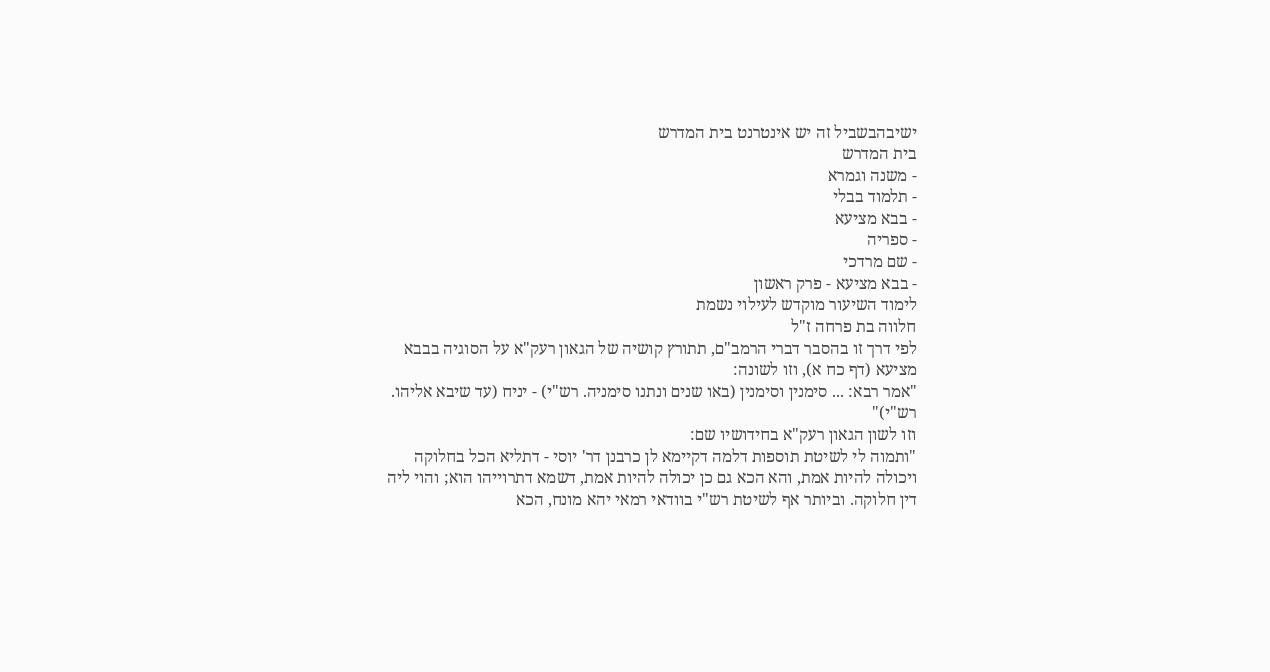ישיבהבשביל זה יש אינטרנט בית המדרש
בית המדרש
- משנה וגמרא
- תלמוד בבלי
- בבא מציעא
- ספריה
- שם מרדכי
- בבא מציעא - פרק ראשון
לימוד השיעור מוקדש לעילוי נשמת
חלווה בת פרחה ז"ל
לפי דרך זו בהסבר דברי הרמב"ם, תתורץ קושיה של הגאון רעק"א על הסוגיה בבבא מציעא (דף כח א), וזו לשונה:
"אמר רבא: ... סימנין וסימנין (באו שנים ונתנו סימניה. רש"י) - יניח (עד שיבא אליהו. רש"י)"
וזו לשון הגאון רעק"א בחידושיו שם:
"ותמוה לי לשיטת תוספות דלמה דקיימא לן כרבנן דר' יוסי - דתליא הכל בחלוקה ויכולה להיות אמת, והא הכא גם כן יכולה להיות אמת, דשמא דתרוייהו הוא; והוי ליה דין חלוקה. וביותר אף לשיטת רש"י בוודאי רמאי יהא מונח, הכא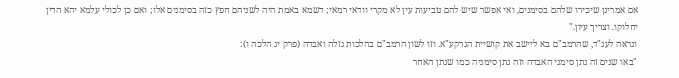אם אמרינן שיכירו שלהם בסימנים, ואי אפשר שיש להם טביעות עין לא מקרי וודאי רמאי; דשמא באמת היה לשניהם חפץ כזה בסימנים אלו; ואם כן לכולי עלמא יהא הדין יחלוקו. וצריך עיון."
ונראה לענ"ד, שהרמב"ם בא ליישב את קושיית הגרקע"א. וזו לשון הרמב"ם בהלכות גזלה ואבדה (פרק יג הלכה ו):
"באו שנים זה נתן סימני האבדה וזה נתן סימניה כמו שנתן האחר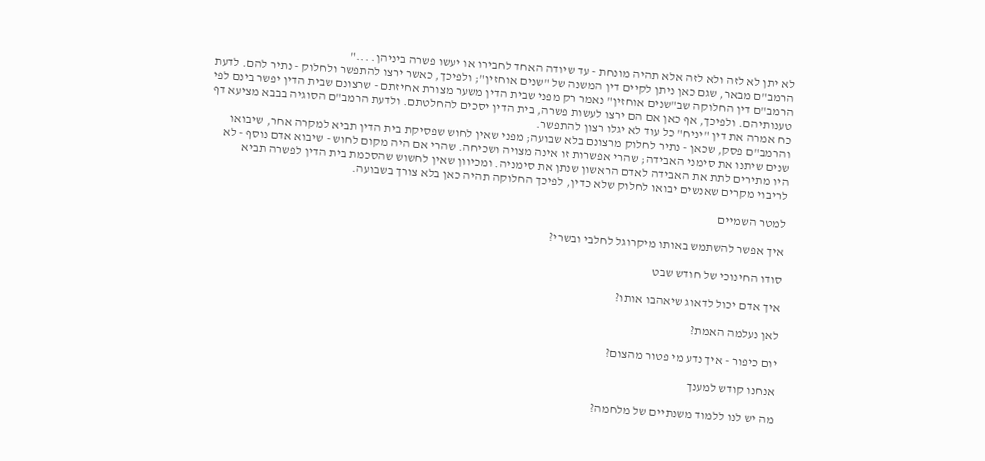לא יתן לא לזה ולא לזה אלא תהיה מונחת - עד שיודה האחד לחבירו או יעשו פשרה ביניהן. ..."
הרמב"ם מבאר, שגם כאן ניתן לקיים דין המשנה של "שנים אוחזין"; ולפיכך, כאשר ירצו להתפשר ולחלוק - נתיר להם. לדעת הרמב"ם דין החלוקה שב"שנים אוחזין" נאמר רק מפני שבית הדין משער מצורת אחיזתם - שרצונם שבית הדין יפשר בינם לפי טענותיהם. ולפיכך, אף כאן אם הם ירצו לעשות פשרה, בית הדין יסכים להחלטתם. ולדעת הרמב"ם הסוגיה בבבא מציעא דף כח אמרה את דין "יניח" כל עוד לא יגלו רצון להתפשר.
והרמב"ם פסק, שכאן - נתיר לחלוק מרצונם בלא שבועה; מפני שאין לחוש שפסיקת בית הדין תביא למקרה אחר, שיבואו שנים שיתנו את סימני האבידה; שהרי אפשרות זו אינה מצויה ושכיחה. שהרי אם היה מקום לחוש - שיבוא אדם נוסף - לא היו מתירים לתת את האבידה לאדם הראשון שנתן את סימניה. ומכיוון שאין לחשוש שהסכמת בית הדין לפשרה תביא לריבוי מקרים שאנשים יבואו לחלוק שלא כדין, לפיכך החלוקה תהיה כאן בלא צורך בשבועה.

למטר השמיים

איך אפשר להשתמש באותו מיקרוגל לחלבי ובשרי?

סודו החינוכי של חודש שבט

איך אדם יכול לדאוג שיאהבו אותו?

לאן נעלמה האמת?

יום כיפור - איך נדע מי פטור מהצום?

אנחנו קודש למענך

מה יש לנו ללמוד משנתיים של מלחמה?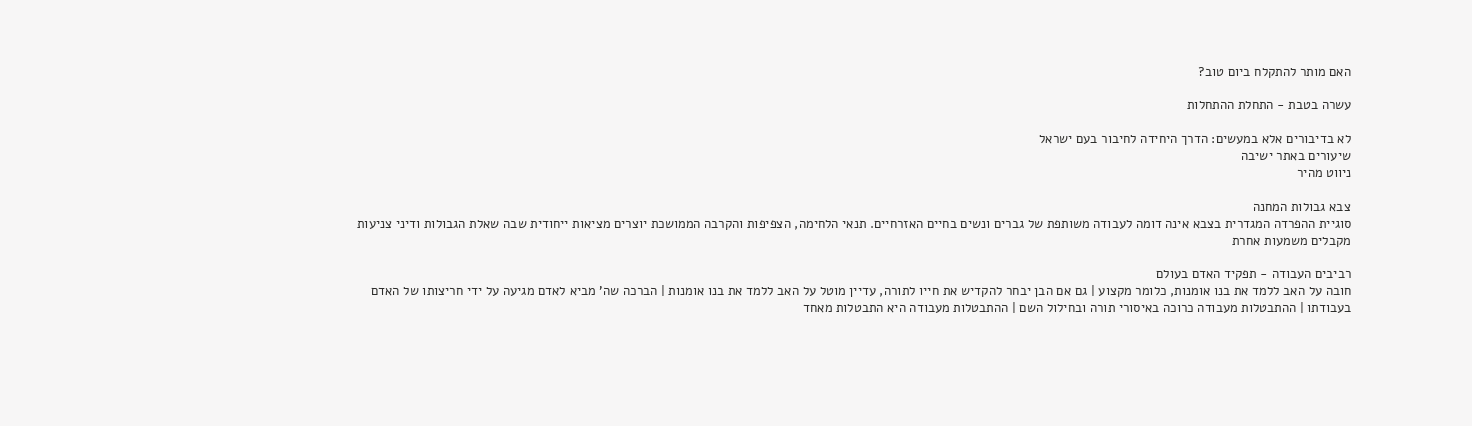האם מותר להתקלח ביום טוב?

עשרה בטבת - התחלת ההתחלות

לא בדיבורים אלא במעשים: הדרך היחידה לחיבור בעם ישראל
שיעורים באתר ישיבה
ניווט מהיר

צבא גבולות המחנה
סוגיית ההפרדה המגדרית בצבא אינה דומה לעבודה משותפת של גברים ונשים בחיים האזרחיים. תנאי הלחימה, הצפיפות והקרבה הממושכת יוצרים מציאות ייחודית שבה שאלת הגבולות ודיני צניעות מקבלים משמעות אחרת

רביבים העבודה - תפקיד האדם בעולם
חובה על האב ללמד את בנו אומנות, כלומר מקצוע | גם אם הבן יבחר להקדיש את חייו לתורה, עדיין מוטל על האב ללמד את בנו אומנות | הברכה שה' מביא לאדם מגיעה על ידי חריצותו של האדם בעבודתו | ההתבטלות מעבודה כרוכה באיסורי תורה ובחילול השם | ההתבטלות מעבודה היא התבטלות מאחד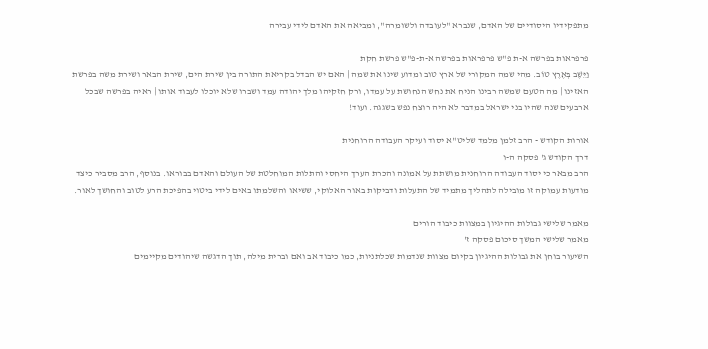מתפקידיו היסודיים של האדם, שנברא "לעובדה ולשומרה", ומביאה את האדם לידי עבירה

פרפראות בפרשה א-ת פ"ש פרפראות בפרשה א-ת-פ"ש פרשת חקת
וַיֵּשֶׁב בְּאֶרֶץ טוֹב. מהי שמה המקורי של ארץ טוב ומדוע שינו את שמה | האם יש הבדל בקריאת התורה בין שירת הים, שירת הבאר ושירת משה בפרשת האזינו | מה הטעם שמשה רבינו הניח את נחש הנחושת על עמדו, ורק חזקיהו מלך יהודה עמד ושברו שלא יוכלו לעבוד אותו | ראיה בפרשה שבכל ארבעים שנה שהיו בני ישראל במדבר לא היה רוצח נפש בשגגה. ועוד!

אורות הקודש - הרב זלמן מלמד שליט"א יסוד ועיקר העבודה הרוחנית
דרך הקודש ג' פסקה ה-ו
הרב מבאר כי יסוד העבודה הרוחנית מושתת על אמונה והכרת הערך היחסי והתלות המוחלטת של העולם והאדם בבוראו. בנוסף, הרב מסביר כיצד מודעות עמוקה זו מובילה לתהליך מתמיד של התעלות ודביקות באור האלוקי, ששיאו והשלמתו באים לידי ביטוי בהפיכת הרע לטוב והחושך לאור.

מאמר שלישי גבולות ההיגיון במצוות כיבוד הורים
מאמר שלישי המשך סיכום פסקה ז'
השיעור בוחן את גבולות ההיגיון בקיום מצוות שנדמות שכלתניות, כמו כיבוד אב ואם וברית מילה, תוך הדגשה שיהודים מקיימים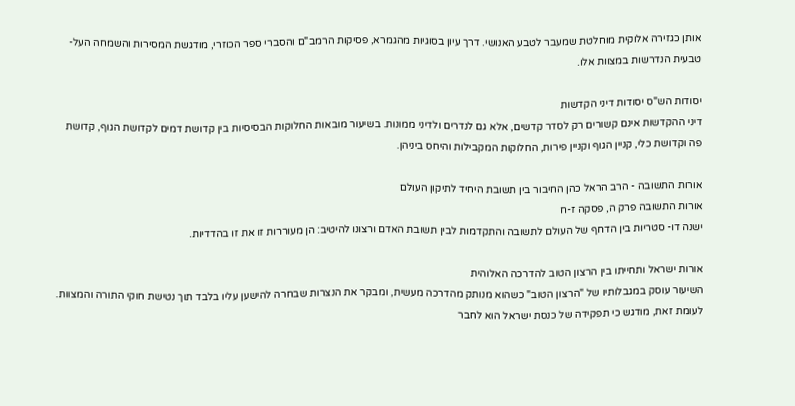אותן כגזירה אלוקית מוחלטת שמעבר לטבע האנושי. דרך עיון בסוגיות מהגמרא, פסיקות הרמב"ם והסברי ספר הכוזרי, מודגשת המסירות והשמחה העל-טבעית הנדרשות במצוות אלו.

יסודות הש"ס יסודות דיני הקדשות
דיני ההקדשות אינם קשורים רק לסדר קדשים, אלא גם לנדרים ולדיני ממונות. בשיעור מובאות החלוקות הבסיסיות בין קדושת דמים לקדושת הגוף, קדושת פה וקדושת כלי, קניין הגוף וקניין פירות, החלוקות המקבילות והיחס ביניהן.

אורות התשובה - הרב הראל כהן החיבור בין תשובת היחיד לתיקון העולם
אורות התשובה פרק ה, פסקה ז-ח
ישנה דו- סטריות בין הדחף של העולם לתשובה והתקדמות לבין תשובת האדם ורצונו להיטיב: הן מעוררות זו את זו בהדדיות.

אורות ישראל ותחייתו בין הרצון הטוב להדרכה האלוהית
השיעור עוסק במגבלותיו של "הרצון הטוב" כשהוא מנותק מהדרכה מעשית, ומבקר את הנצרות שבחרה להישען עליו בלבד תוך נטישת חוקי התורה והמצוות. לעומת זאת, מודגש כי תפקידה של כנסת ישראל הוא לחבר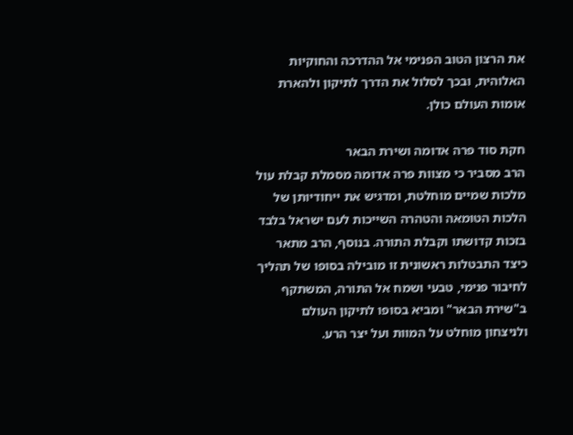את הרצון הטוב הפנימי אל ההדרכה והחוקיות האלוהית, ובכך לסלול את הדרך לתיקון ולהארת אומות העולם כולן.

חקת סוד פרה אדומה ושירת הבאר
הרב מסביר כי מצוות פרה אדומה מסמלת קבלת עול מלכות שמיים מוחלטת, ומדגיש את ייחודיותן של הלכות הטומאה והטהרה השייכות לעם ישראל בלבד בזכות קדושתו וקבלת התורה. בנוסף, הרב מתאר כיצד התבטלות ראשונית זו מובילה בסופו של תהליך לחיבור פנימי, טבעי ושמח אל התורה, המשתקף ב"שירת הבאר" ומביא בסופו לתיקון העולם ולניצחון מוחלט על המוות ועל יצר הרע.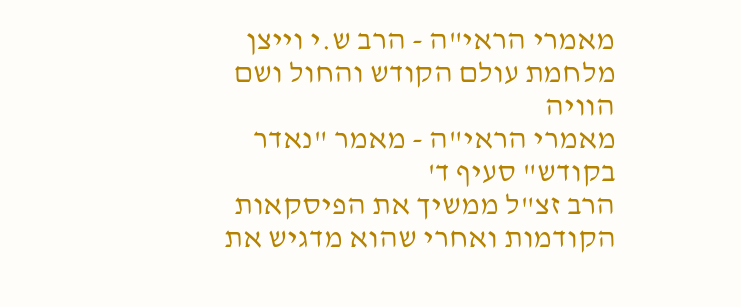מאמרי הראי"ה - הרב ש.י וייצן מלחמת עולם הקודש והחול ושם הוויה
מאמרי הראי"ה - מאמר "נאדר בקודש" סעיף ד'
הרב זצ"ל ממשיך את הפיסקאות הקודמות ואחרי שהוא מדגיש את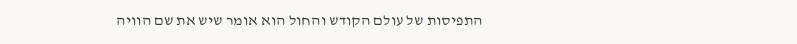התפיסות של עולם הקודש והחול הוא אומר שיש את שם הוויה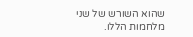שהוא השורש של שני מלחמות הללו.